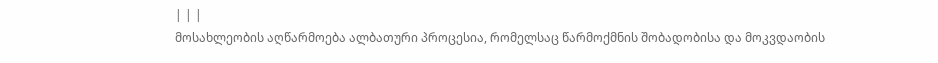| | |
მოსახლეობის აღწარმოება ალბათური პროცესია, რომელსაც წარმოქმნის შობადობისა და მოკვდაობის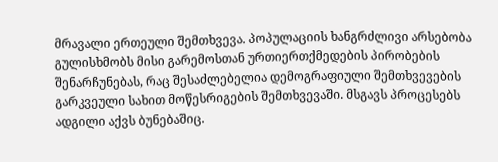მრავალი ერთეული შემთხვევა. პოპულაციის ხანგრძლივი არსებობა გულისხმობს მისი გარემოსთან ურთიერთქმედების პირობების შენარჩუნებას, რაც შესაძლებელია დემოგრაფიული შემთხვევების გარკვეული სახით მოწესრიგების შემთხვევაში. მსგავს პროცესებს ადგილი აქვს ბუნებაშიც.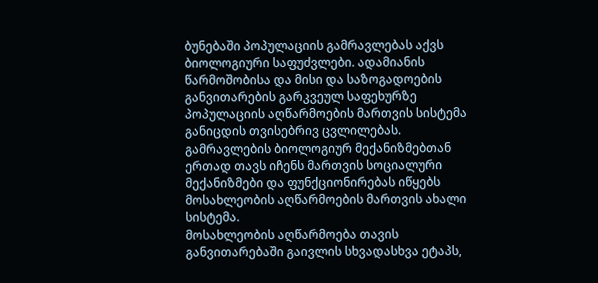ბუნებაში პოპულაციის გამრავლებას აქვს ბიოლოგიური საფუძვლები. ადამიანის წარმოშობისა და მისი და საზოგადოების განვითარების გარკვეულ საფეხურზე პოპულაციის აღწარმოების მართვის სისტემა განიცდის თვისებრივ ცვლილებას. გამრავლების ბიოლოგიურ მექანიზმებთან ერთად თავს იჩენს მართვის სოციალური მექანიზმები და ფუნქციონირებას იწყებს მოსახლეობის აღწარმოების მართვის ახალი სისტემა.
მოსახლეობის აღწარმოება თავის განვითარებაში გაივლის სხვადასხვა ეტაპს,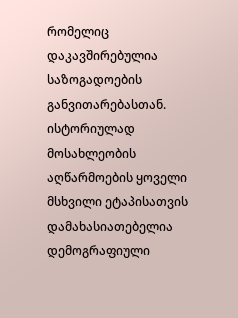რომელიც დაკავშირებულია საზოგადოების განვითარებასთან. ისტორიულად მოსახლეობის აღწარმოების ყოველი მსხვილი ეტაპისათვის დამახასიათებელია დემოგრაფიული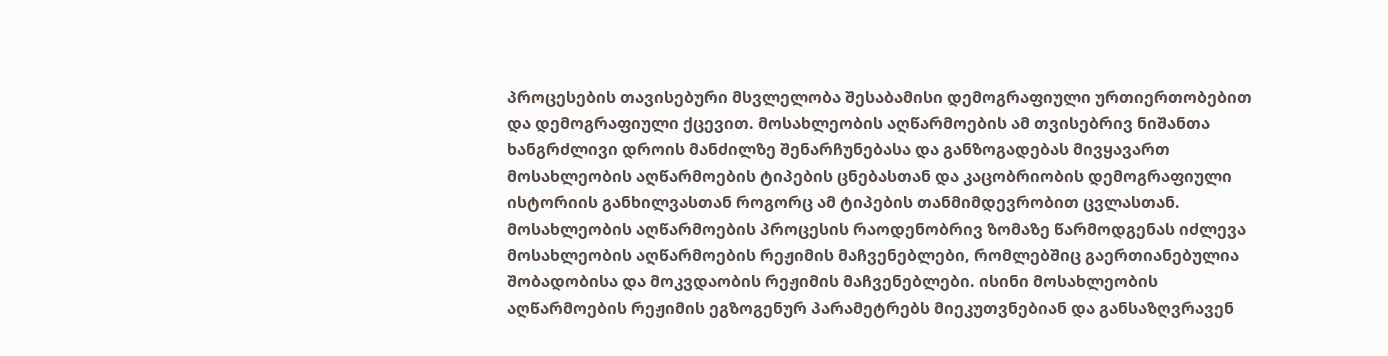პროცესების თავისებური მსვლელობა შესაბამისი დემოგრაფიული ურთიერთობებით და დემოგრაფიული ქცევით. მოსახლეობის აღწარმოების ამ თვისებრივ ნიშანთა ხანგრძლივი დროის მანძილზე შენარჩუნებასა და განზოგადებას მივყავართ მოსახლეობის აღწარმოების ტიპების ცნებასთან და კაცობრიობის დემოგრაფიული ისტორიის განხილვასთან როგორც ამ ტიპების თანმიმდევრობით ცვლასთან.
მოსახლეობის აღწარმოების პროცესის რაოდენობრივ ზომაზე წარმოდგენას იძლევა მოსახლეობის აღწარმოების რეჟიმის მაჩვენებლები, რომლებშიც გაერთიანებულია შობადობისა და მოკვდაობის რეჟიმის მაჩვენებლები. ისინი მოსახლეობის აღწარმოების რეჟიმის ეგზოგენურ პარამეტრებს მიეკუთვნებიან და განსაზღვრავენ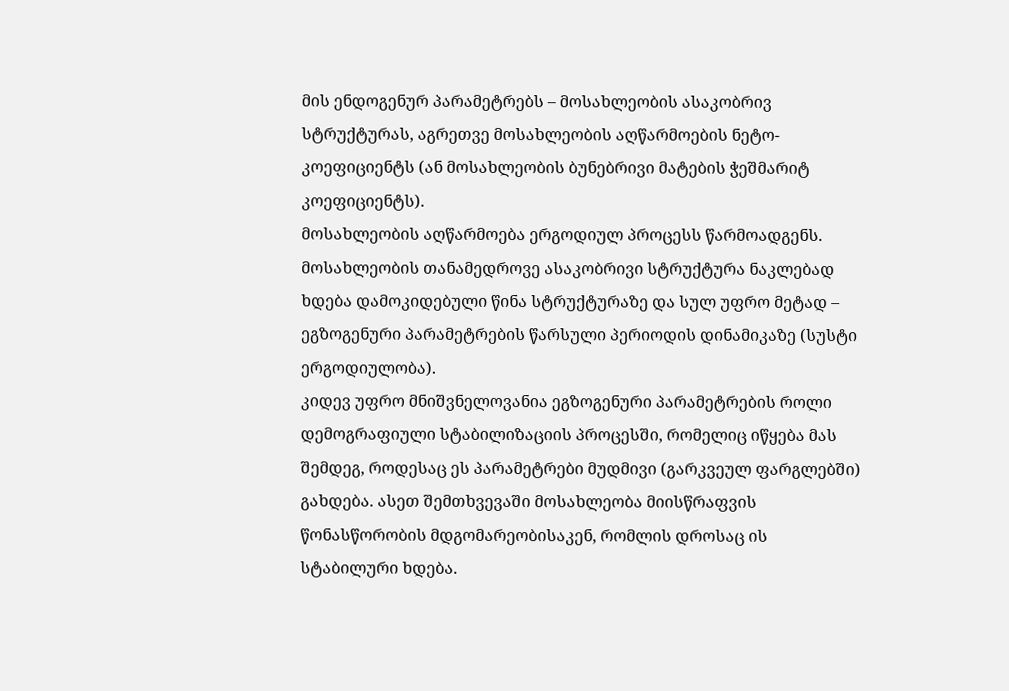მის ენდოგენურ პარამეტრებს – მოსახლეობის ასაკობრივ სტრუქტურას, აგრეთვე მოსახლეობის აღწარმოების ნეტო-კოეფიციენტს (ან მოსახლეობის ბუნებრივი მატების ჭეშმარიტ კოეფიციენტს).
მოსახლეობის აღწარმოება ერგოდიულ პროცესს წარმოადგენს. მოსახლეობის თანამედროვე ასაკობრივი სტრუქტურა ნაკლებად ხდება დამოკიდებული წინა სტრუქტურაზე და სულ უფრო მეტად – ეგზოგენური პარამეტრების წარსული პერიოდის დინამიკაზე (სუსტი ერგოდიულობა).
კიდევ უფრო მნიშვნელოვანია ეგზოგენური პარამეტრების როლი დემოგრაფიული სტაბილიზაციის პროცესში, რომელიც იწყება მას შემდეგ, როდესაც ეს პარამეტრები მუდმივი (გარკვეულ ფარგლებში) გახდება. ასეთ შემთხვევაში მოსახლეობა მიისწრაფვის წონასწორობის მდგომარეობისაკენ, რომლის დროსაც ის სტაბილური ხდება.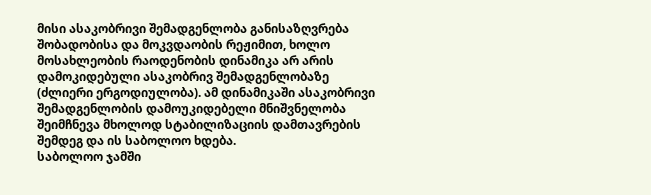მისი ასაკობრივი შემადგენლობა განისაზღვრება შობადობისა და მოკვდაობის რეჟიმით, ხოლო მოსახლეობის რაოდენობის დინამიკა არ არის დამოკიდებული ასაკობრივ შემადგენლობაზე (ძლიერი ერგოდიულობა). ამ დინამიკაში ასაკობრივი შემადგენლობის დამოუკიდებელი მნიშვნელობა შეიმჩნევა მხოლოდ სტაბილიზაციის დამთავრების შემდეგ და ის საბოლოო ხდება.
საბოლოო ჯამში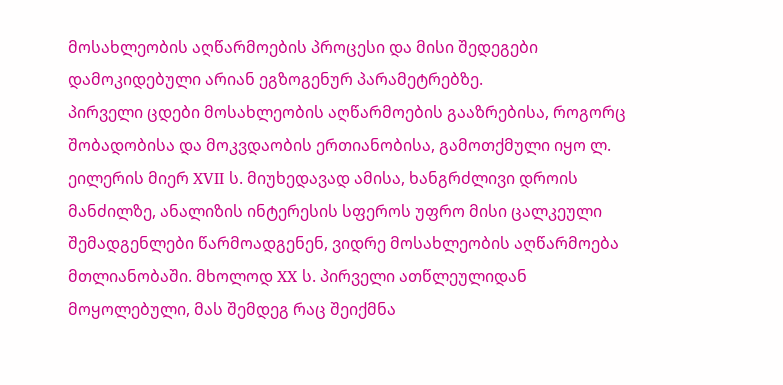მოსახლეობის აღწარმოების პროცესი და მისი შედეგები დამოკიდებული არიან ეგზოგენურ პარამეტრებზე.
პირველი ცდები მოსახლეობის აღწარმოების გააზრებისა, როგორც შობადობისა და მოკვდაობის ერთიანობისა, გამოთქმული იყო ლ. ეილერის მიერ XVII ს. მიუხედავად ამისა, ხანგრძლივი დროის მანძილზე, ანალიზის ინტერესის სფეროს უფრო მისი ცალკეული შემადგენლები წარმოადგენენ, ვიდრე მოსახლეობის აღწარმოება მთლიანობაში. მხოლოდ XX ს. პირველი ათწლეულიდან მოყოლებული, მას შემდეგ რაც შეიქმნა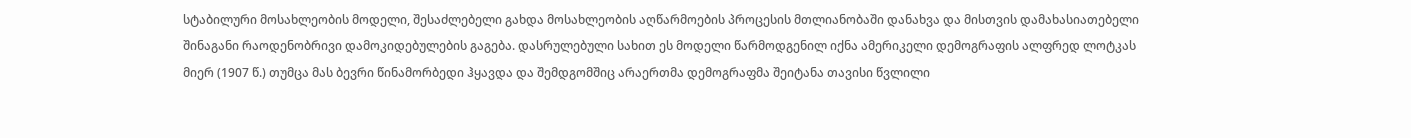სტაბილური მოსახლეობის მოდელი, შესაძლებელი გახდა მოსახლეობის აღწარმოების პროცესის მთლიანობაში დანახვა და მისთვის დამახასიათებელი შინაგანი რაოდენობრივი დამოკიდებულების გაგება. დასრულებული სახით ეს მოდელი წარმოდგენილ იქნა ამერიკელი დემოგრაფის ალფრედ ლოტკას მიერ (1907 წ.) თუმცა მას ბევრი წინამორბედი ჰყავდა და შემდგომშიც არაერთმა დემოგრაფმა შეიტანა თავისი წვლილი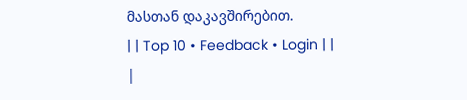მასთან დაკავშირებით.
| | Top 10 • Feedback • Login | |
|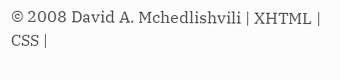© 2008 David A. Mchedlishvili | XHTML | CSS |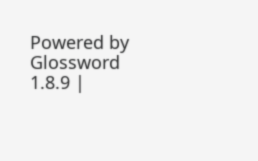Powered by Glossword 1.8.9 |